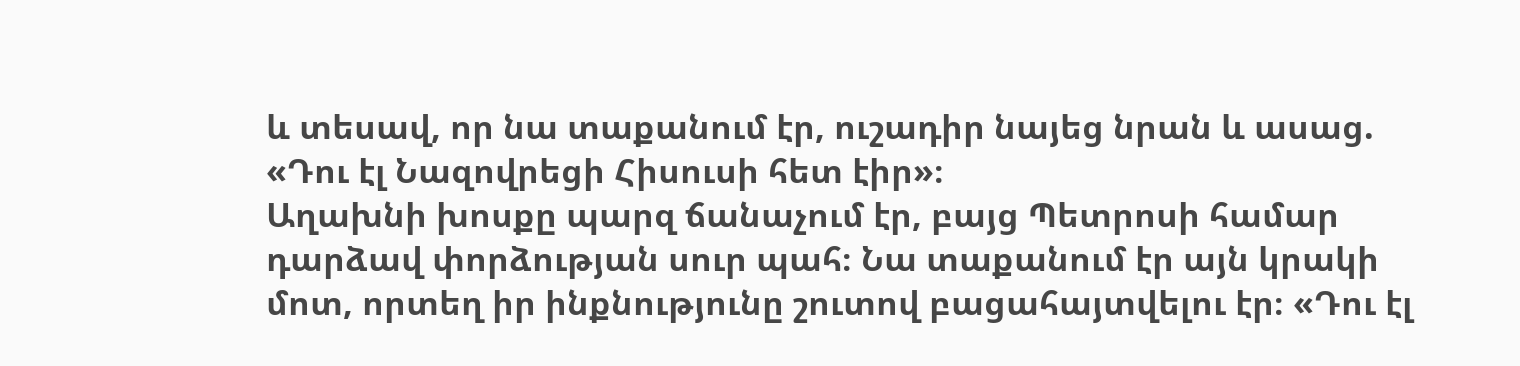և տեսավ, որ նա տաքանում էր, ուշադիր նայեց նրան և ասաց. «Դու էլ Նազովրեցի Հիսուսի հետ էիր»։
Աղախնի խոսքը պարզ ճանաչում էր, բայց Պետրոսի համար դարձավ փորձության սուր պահ։ Նա տաքանում էր այն կրակի մոտ, որտեղ իր ինքնությունը շուտով բացահայտվելու էր։ «Դու էլ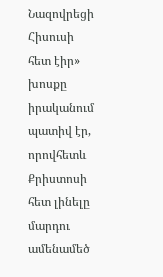Նազովրեցի Հիսուսի հետ էիր» խոսքը իրականում պատիվ էր, որովհետև Քրիստոսի հետ լինելը մարդու ամենամեծ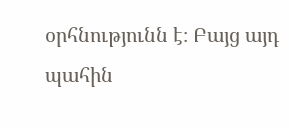օրհնությունն է։ Բայց այդ պահին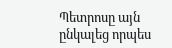Պետրոսը այն ընկալեց որպես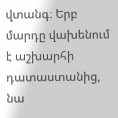վտանգ։ Երբ մարդը վախենում է աշխարհի դատաստանից, նա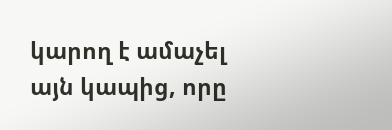կարող է ամաչել այն կապից, որը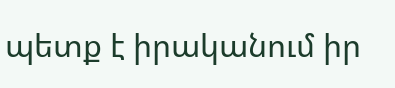պետք է իրականում իր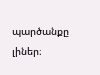պարծանքը լիներ։